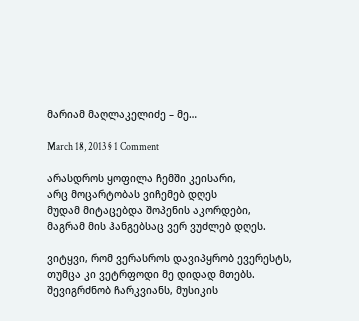მარიამ მაღლაკელიძე – მე…

March 18, 2013 § 1 Comment

არასდროს ყოფილა ჩემში კეისარი,
არც მოცარტობას ვიჩემებ დღეს
მუდამ მიტაცებდა შოპენის აკორდები,
მაგრამ მის ჰანგებსაც ვერ ვუძლებ დღეს.

ვიტყვი, რომ ვერასროს დავიპყრობ ევერესტს,
თუმცა კი ვეტრფოდი მე დიდად მთებს.
შევიგრძნობ ჩარკვიანს, მუსიკის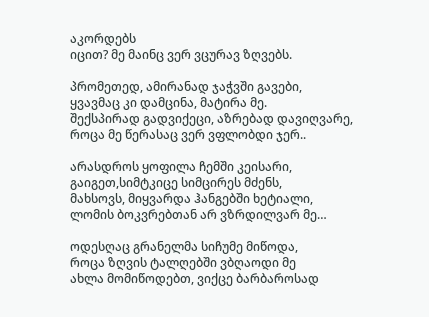აკორდებს
იცით? მე მაინც ვერ ვცურავ ზღვებს.

პრომეთედ, ამირანად ჯაჭვში გავები,
ყვავმაც კი დამცინა, მატირა მე.
შექსპირად გადვიქეცი, აზრებად დავიღვარე,
როცა მე წერასაც ვერ ვფლობდი ჯერ..

არასდროს ყოფილა ჩემში კეისარი,
გაიგეთ,სიმტკიცე სიმცირეს მძენს,
მახსოვს, მიყვარდა ჰანგებში ხეტიალი,
ლომის ბოკვრებთან არ ვზრდილვარ მე…

ოდესღაც გრანელმა სიჩუმე მიწოდა,
როცა ზღვის ტალღებში ვბღაოდი მე
ახლა მომიწოდებთ, ვიქცე ბარბაროსად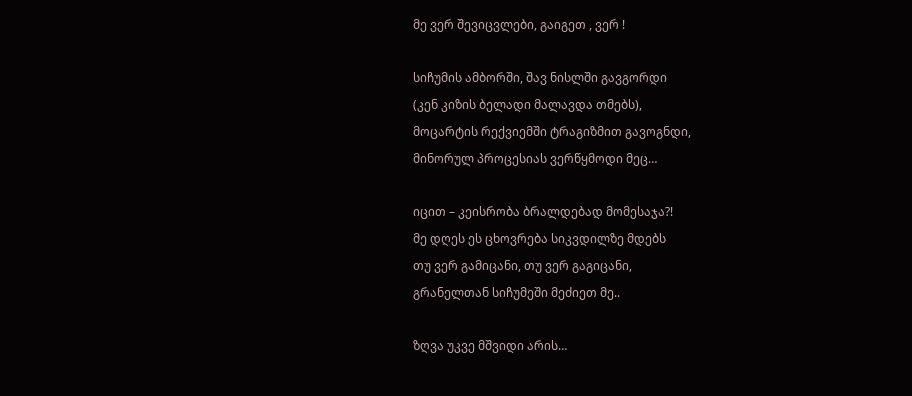მე ვერ შევიცვლები, გაიგეთ , ვერ !

სიჩუმის ამბორში, შავ ნისლში გავგორდი
(კენ კიზის ბელადი მალავდა თმებს),
მოცარტის რექვიემში ტრაგიზმით გავოგნდი,
მინორულ პროცესიას ვერწყმოდი მეც…

იცით – კეისრობა ბრალდებად მომესაჯა?!
მე დღეს ეს ცხოვრება სიკვდილზე მდებს
თუ ვერ გამიცანი, თუ ვერ გაგიცანი,
გრანელთან სიჩუმეში მეძიეთ მე..

ზღვა უკვე მშვიდი არის…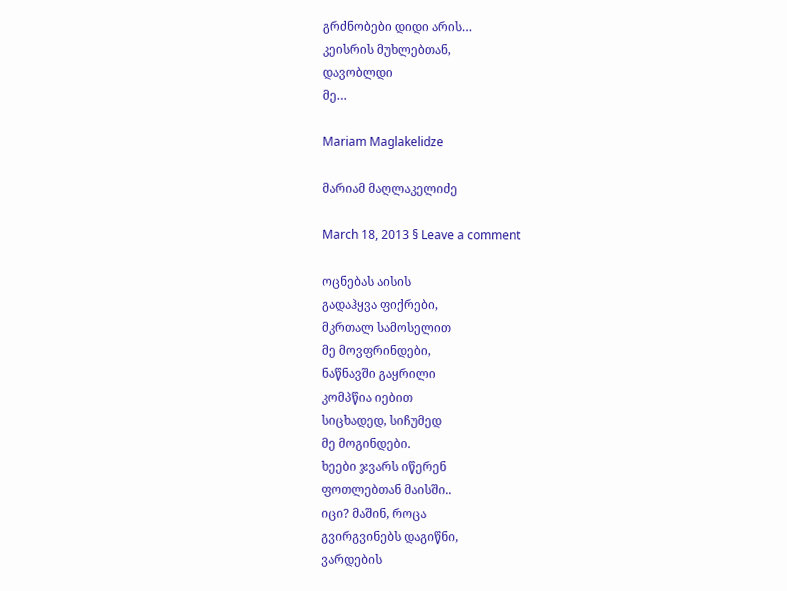გრძნობები დიდი არის…
კეისრის მუხლებთან,
დავობლდი
მე…

Mariam Maglakelidze

მარიამ მაღლაკელიძე

March 18, 2013 § Leave a comment

ოცნებას აისის
გადაჰყვა ფიქრები,
მკრთალ სამოსელით
მე მოვფრინდები,
ნაწნავში გაყრილი
კომპწია იებით
სიცხადედ, სიჩუმედ
მე მოგინდები.
ხეები ჯვარს იწერენ
ფოთლებთან მაისში..
იცი? მაშინ, როცა
გვირგვინებს დაგიწნი,
ვარდების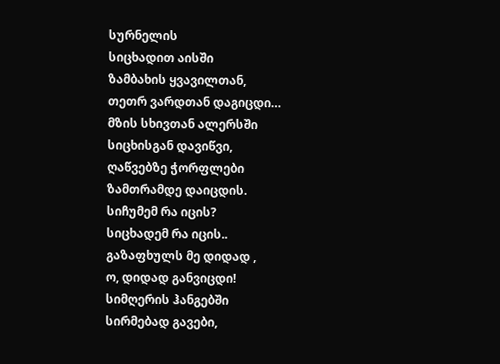სურნელის
სიცხადით აისში
ზამბახის ყვავილთან,
თეთრ ვარდთან დაგიცდი…
მზის სხივთან ალერსში
სიცხისგან დავიწვი,
ღაწვებზე ჭორფლები
ზამთრამდე დაიცდის.
სიჩუმემ რა იცის?
სიცხადემ რა იცის..
გაზაფხულს მე დიდად ,
ო, დიდად განვიცდი!
სიმღერის ჰანგებში
სირმებად გავები,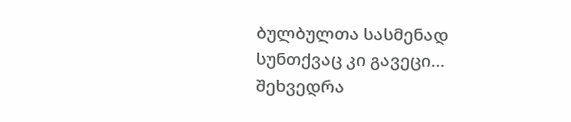ბულბულთა სასმენად
სუნთქვაც კი გავეცი…
შეხვედრა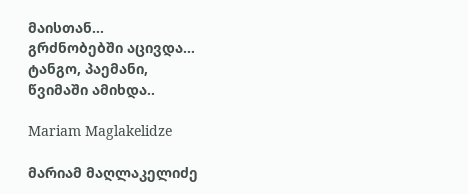მაისთან…
გრძნობებში აცივდა…
ტანგო, პაემანი,
წვიმაში ამიხდა..

Mariam Maglakelidze

მარიამ მაღლაკელიძე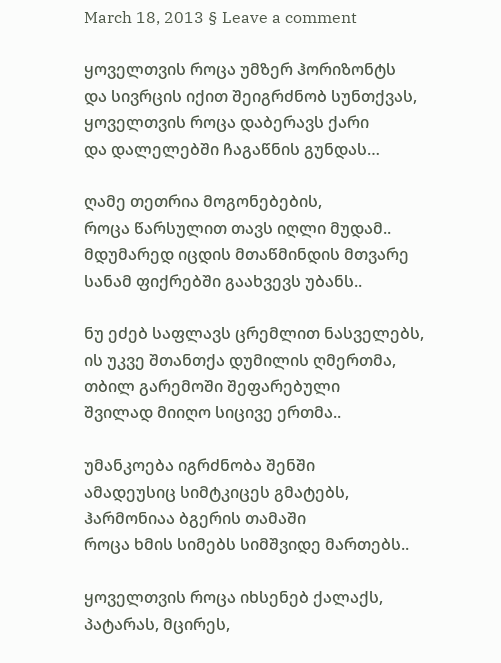March 18, 2013 § Leave a comment

ყოველთვის როცა უმზერ ჰორიზონტს
და სივრცის იქით შეიგრძნობ სუნთქვას,
ყოველთვის როცა დაბერავს ქარი
და დალელებში ჩაგაწნის გუნდას…

ღამე თეთრია მოგონებების,
როცა წარსულით თავს იღლი მუდამ..
მდუმარედ იცდის მთაწმინდის მთვარე
სანამ ფიქრებში გაახვევს უბანს..

ნუ ეძებ საფლავს ცრემლით ნასველებს,
ის უკვე შთანთქა დუმილის ღმერთმა,
თბილ გარემოში შეფარებული
შვილად მიიღო სიცივე ერთმა..

უმანკოება იგრძნობა შენში
ამადეუსიც სიმტკიცეს გმატებს,
ჰარმონიაა ბგერის თამაში
როცა ხმის სიმებს სიმშვიდე მართებს..

ყოველთვის როცა იხსენებ ქალაქს,
პატარას, მცირეს,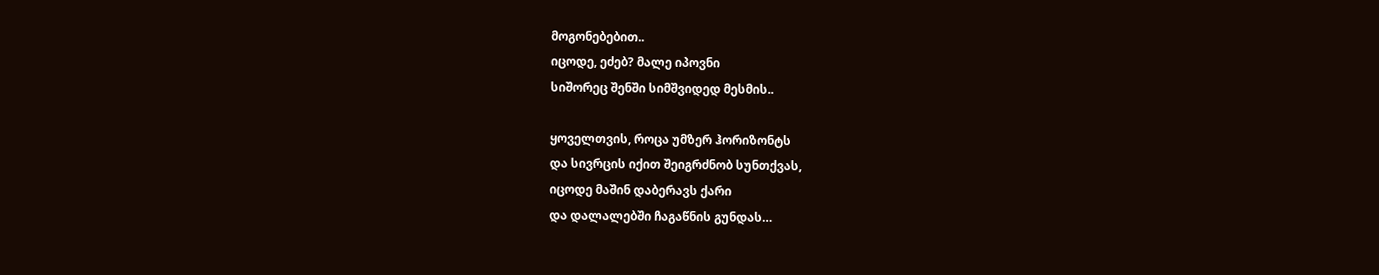მოგონებებით..
იცოდე, ეძებ? მალე იპოვნი
სიშორეც შენში სიმშვიდედ მესმის..

ყოველთვის, როცა უმზერ ჰორიზონტს
და სივრცის იქით შეიგრძნობ სუნთქვას,
იცოდე მაშინ დაბერავს ქარი
და დალალებში ჩაგაწნის გუნდას…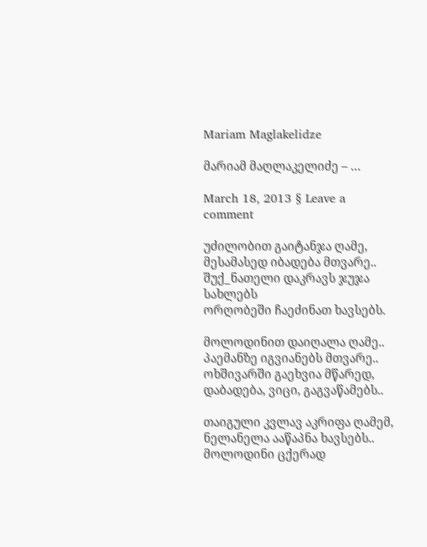Mariam Maglakelidze

მარიამ მაღლაკელიძე – …

March 18, 2013 § Leave a comment

უძილობით გაიტანჯა ღამე,
მესამასედ იბადება მთვარე..
შუქ_ნათელი დაკრავს ჯუჯა სახლებს
ორღობეში ჩაეძინათ ხავსებს.

მოლოდინით დაიღალა ღამე..
პაემანზე იგვიანებს მთვარე..
ოხშივარში გაეხვია მწარედ,
დაბადება, ვიცი, გაგვაწამებს..

თაიგული კვლავ აკრიფა ღამემ,
ნელანელა ააწაპნა ხავსებს..
მოლოდინი ცქერად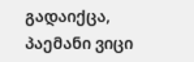გადაიქცა,
პაემანი ვიცი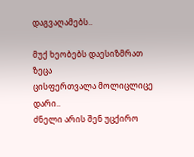დაგვაღამებს..

მუქ ხეობებს დაესიზმრათ ზეცა
ცისფერთვალა მოლიცლიცე დარი..
ძნელი არის შენ უცქირო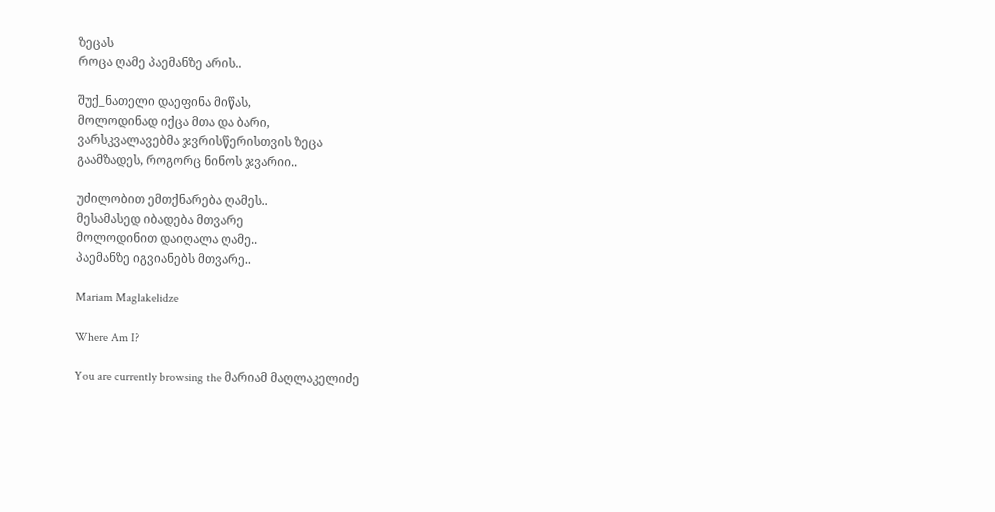ზეცას
როცა ღამე პაემანზე არის..

შუქ_ნათელი დაეფინა მიწას,
მოლოდინად იქცა მთა და ბარი,
ვარსკვალავებმა ჯვრისწერისთვის ზეცა
გაამზადეს, როგორც ნინოს ჯვარიი..

უძილობით ემთქნარება ღამეს..
მესამასედ იბადება მთვარე
მოლოდინით დაიღალა ღამე..
პაემანზე იგვიანებს მთვარე..

Mariam Maglakelidze

Where Am I?

You are currently browsing the მარიამ მაღლაკელიძე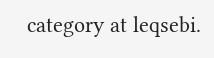category at leqsebi.